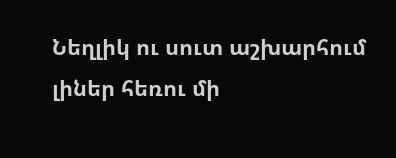Նեղլիկ ու սուտ աշխարհում լիներ հեռու մի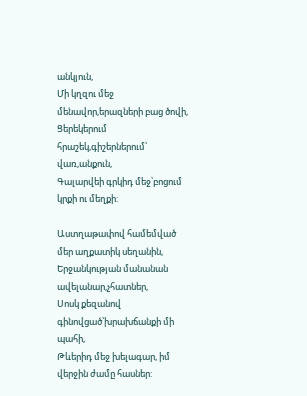անկյուն,
Մի կղզու մեջ մենավոր,երազների բաց ծովի,
Ցերեկերում հրաշեկ,գիշերներում՝ վառ,անքուն,
Գալարվեի գրկիդ մեջ՝բոցում կրքի ու մեղքի:

Աստղաթափով համեմված մեր աղքատիկ սեղանին,
Երջանկության մանանան ավելանար,չհատներ,
Սոսկ քեզանով գինովցած՝խրախճանքի մի պահի,
Թևերիդ մեջ խելագար, իմ վերջին ժամը հասներ: